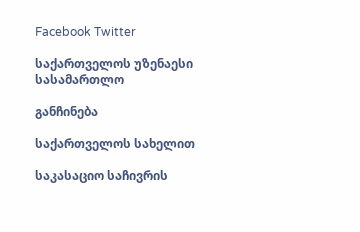Facebook Twitter

საქართველოს უზენაესი სასამართლო

განჩინება

საქართველოს სახელით

საკასაციო საჩივრის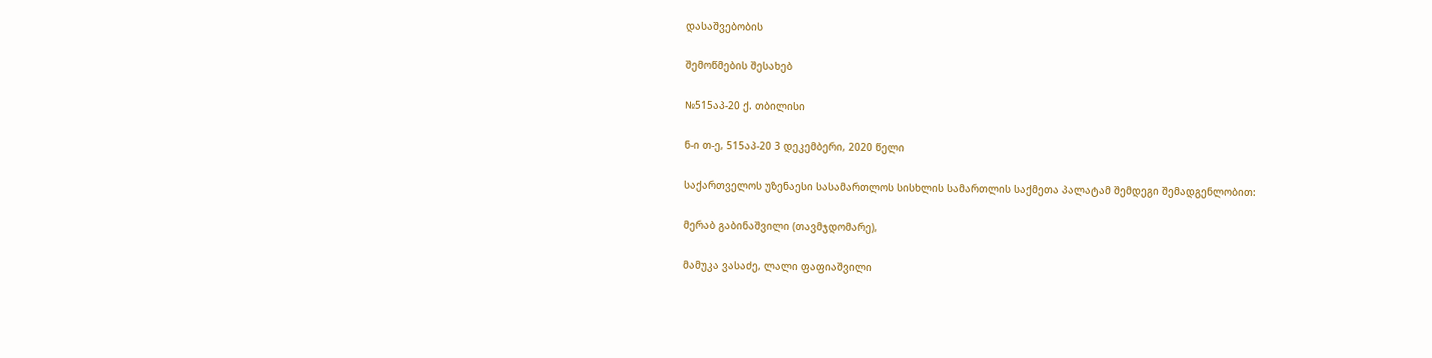დასაშვებობის

შემოწმების შესახებ

№515აპ-20 ქ. თბილისი

ნ-ი თ-ე, 515აპ-20 3 დეკემბერი, 2020 წელი

საქართველოს უზენაესი სასამართლოს სისხლის სამართლის საქმეთა პალატამ შემდეგი შემადგენლობით:

მერაბ გაბინაშვილი (თავმჯდომარე),

მამუკა ვასაძე, ლალი ფაფიაშვილი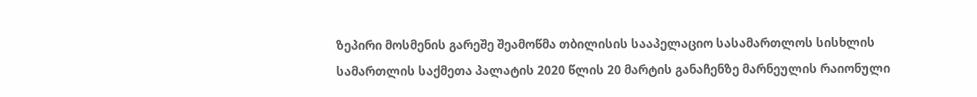ზეპირი მოსმენის გარეშე შეამოწმა თბილისის სააპელაციო სასამართლოს სისხლის სამართლის საქმეთა პალატის 2020 წლის 20 მარტის განაჩენზე მარნეულის რაიონული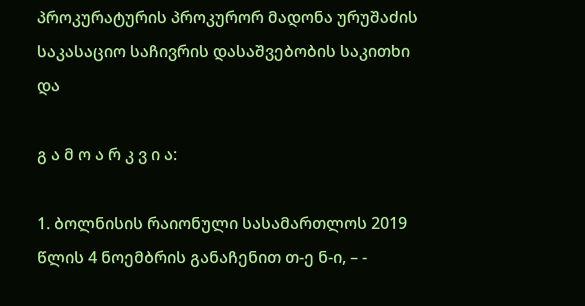პროკურატურის პროკურორ მადონა ურუშაძის საკასაციო საჩივრის დასაშვებობის საკითხი და

გ ა მ ო ა რ კ ვ ი ა:

1. ბოლნისის რაიონული სასამართლოს 2019 წლის 4 ნოემბრის განაჩენით თ-ე ნ-ი, – -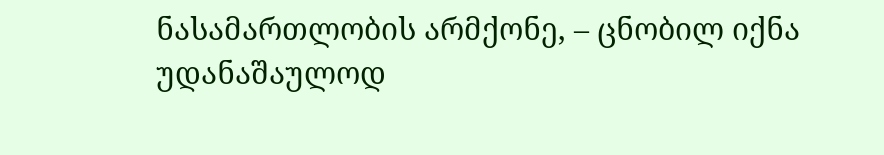ნასამართლობის არმქონე, – ცნობილ იქნა უდანაშაულოდ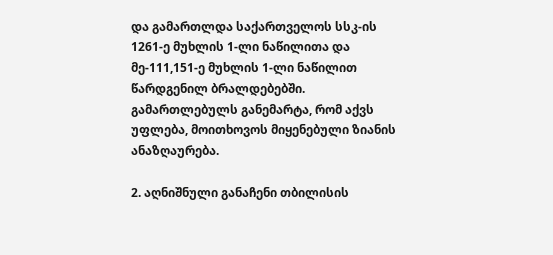და გამართლდა საქართველოს სსკ-ის 1261-ე მუხლის 1-ლი ნაწილითა და მე-111,151-ე მუხლის 1-ლი ნაწილით წარდგენილ ბრალდებებში. გამართლებულს განემარტა, რომ აქვს უფლება, მოითხოვოს მიყენებული ზიანის ანაზღაურება.

2. აღნიშნული განაჩენი თბილისის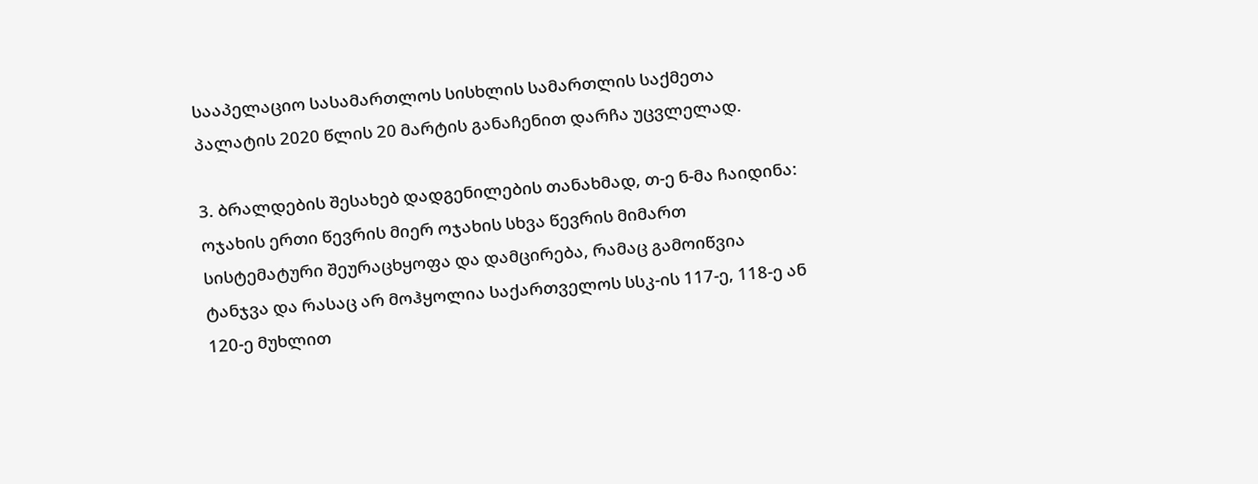სააპელაციო სასამართლოს სისხლის სამართლის საქმეთა პალატის 2020 წლის 20 მარტის განაჩენით დარჩა უცვლელად.

3. ბრალდების შესახებ დადგენილების თანახმად, თ-ე ნ-მა ჩაიდინა: ოჯახის ერთი წევრის მიერ ოჯახის სხვა წევრის მიმართ სისტემატური შეურაცხყოფა და დამცირება, რამაც გამოიწვია ტანჯვა და რასაც არ მოჰყოლია საქართველოს სსკ-ის 117-ე, 118-ე ან 120-ე მუხლით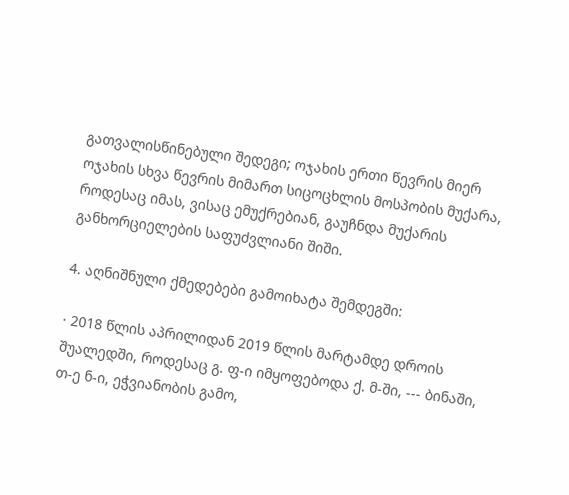გათვალისწინებული შედეგი; ოჯახის ერთი წევრის მიერ ოჯახის სხვა წევრის მიმართ სიცოცხლის მოსპობის მუქარა, როდესაც იმას, ვისაც ემუქრებიან, გაუჩნდა მუქარის განხორციელების საფუძვლიანი შიში.

4. აღნიშნული ქმედებები გამოიხატა შემდეგში:

· 2018 წლის აპრილიდან 2019 წლის მარტამდე დროის შუალედში, როდესაც გ. ფ-ი იმყოფებოდა ქ. მ-ში, --- ბინაში, თ-ე ნ-ი, ეჭვიანობის გამო,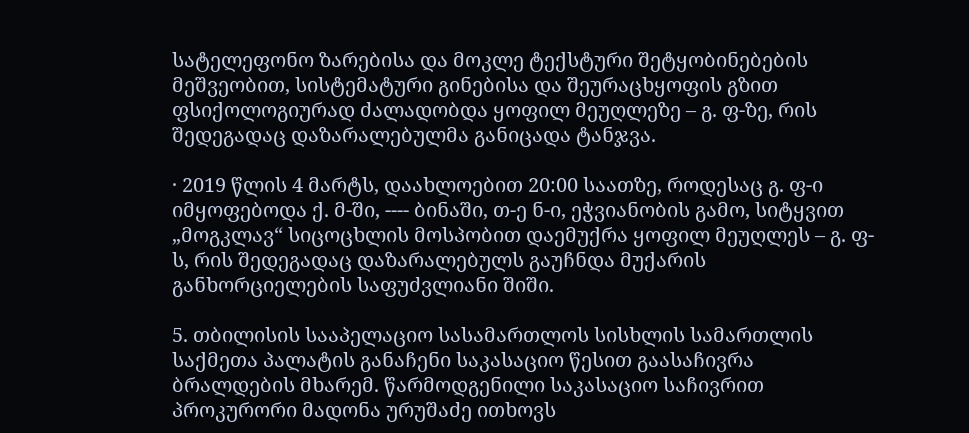სატელეფონო ზარებისა და მოკლე ტექსტური შეტყობინებების მეშვეობით, სისტემატური გინებისა და შეურაცხყოფის გზით ფსიქოლოგიურად ძალადობდა ყოფილ მეუღლეზე – გ. ფ-ზე, რის შედეგადაც დაზარალებულმა განიცადა ტანჯვა.

· 2019 წლის 4 მარტს, დაახლოებით 20:00 საათზე, როდესაც გ. ფ-ი იმყოფებოდა ქ. მ-ში, ---- ბინაში, თ-ე ნ-ი, ეჭვიანობის გამო, სიტყვით „მოგკლავ“ სიცოცხლის მოსპობით დაემუქრა ყოფილ მეუღლეს – გ. ფ-ს, რის შედეგადაც დაზარალებულს გაუჩნდა მუქარის განხორციელების საფუძვლიანი შიში.

5. თბილისის სააპელაციო სასამართლოს სისხლის სამართლის საქმეთა პალატის განაჩენი საკასაციო წესით გაასაჩივრა ბრალდების მხარემ. წარმოდგენილი საკასაციო საჩივრით პროკურორი მადონა ურუშაძე ითხოვს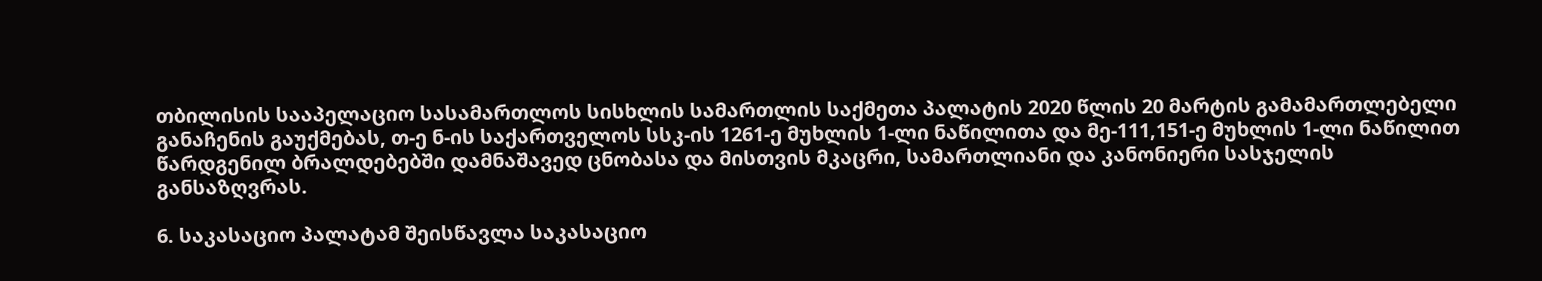თბილისის სააპელაციო სასამართლოს სისხლის სამართლის საქმეთა პალატის 2020 წლის 20 მარტის გამამართლებელი განაჩენის გაუქმებას, თ-ე ნ-ის საქართველოს სსკ-ის 1261-ე მუხლის 1-ლი ნაწილითა და მე-111,151-ე მუხლის 1-ლი ნაწილით წარდგენილ ბრალდებებში დამნაშავედ ცნობასა და მისთვის მკაცრი, სამართლიანი და კანონიერი სასჯელის განსაზღვრას.

6. საკასაციო პალატამ შეისწავლა საკასაციო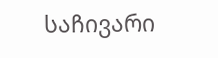საჩივარი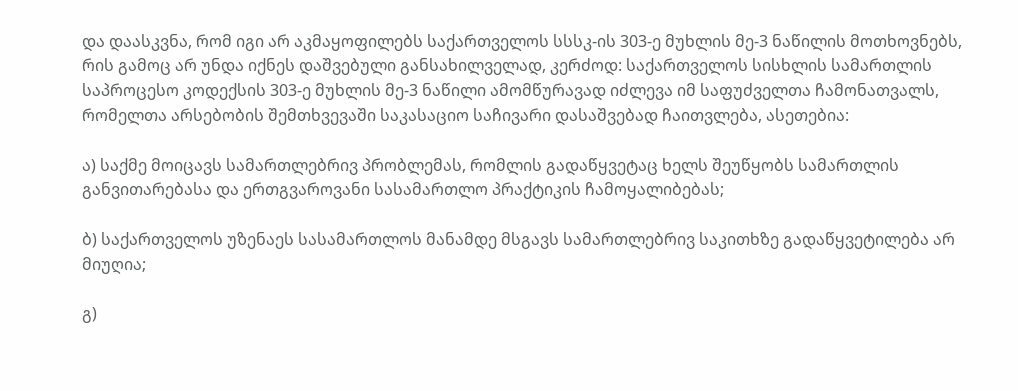და დაასკვნა, რომ იგი არ აკმაყოფილებს საქართველოს სსსკ-ის 303-ე მუხლის მე-3 ნაწილის მოთხოვნებს, რის გამოც არ უნდა იქნეს დაშვებული განსახილველად, კერძოდ: საქართველოს სისხლის სამართლის საპროცესო კოდექსის 303-ე მუხლის მე-3 ნაწილი ამომწურავად იძლევა იმ საფუძველთა ჩამონათვალს, რომელთა არსებობის შემთხვევაში საკასაციო საჩივარი დასაშვებად ჩაითვლება, ასეთებია:

ა) საქმე მოიცავს სამართლებრივ პრობლემას, რომლის გადაწყვეტაც ხელს შეუწყობს სამართლის განვითარებასა და ერთგვაროვანი სასამართლო პრაქტიკის ჩამოყალიბებას;

ბ) საქართველოს უზენაეს სასამართლოს მანამდე მსგავს სამართლებრივ საკითხზე გადაწყვეტილება არ მიუღია;

გ)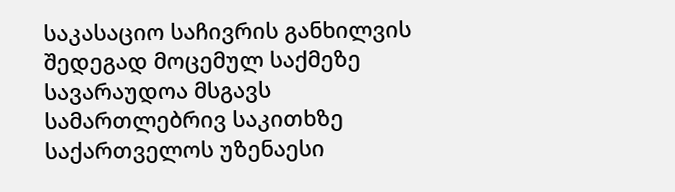საკასაციო საჩივრის განხილვის შედეგად მოცემულ საქმეზე სავარაუდოა მსგავს სამართლებრივ საკითხზე საქართველოს უზენაესი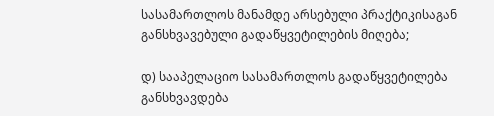სასამართლოს მანამდე არსებული პრაქტიკისაგან განსხვავებული გადაწყვეტილების მიღება;

დ) სააპელაციო სასამართლოს გადაწყვეტილება განსხვავდება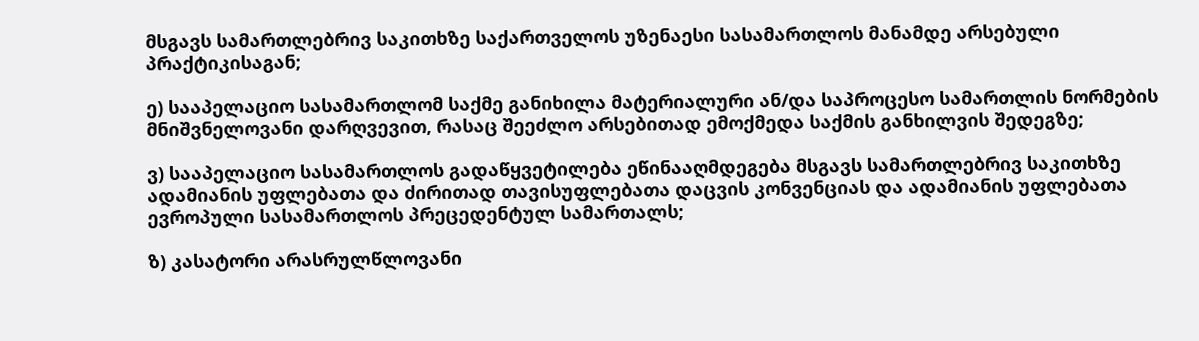მსგავს სამართლებრივ საკითხზე საქართველოს უზენაესი სასამართლოს მანამდე არსებული პრაქტიკისაგან;

ე) სააპელაციო სასამართლომ საქმე განიხილა მატერიალური ან/და საპროცესო სამართლის ნორმების მნიშვნელოვანი დარღვევით, რასაც შეეძლო არსებითად ემოქმედა საქმის განხილვის შედეგზე;

ვ) სააპელაციო სასამართლოს გადაწყვეტილება ეწინააღმდეგება მსგავს სამართლებრივ საკითხზე ადამიანის უფლებათა და ძირითად თავისუფლებათა დაცვის კონვენციას და ადამიანის უფლებათა ევროპული სასამართლოს პრეცედენტულ სამართალს;

ზ) კასატორი არასრულწლოვანი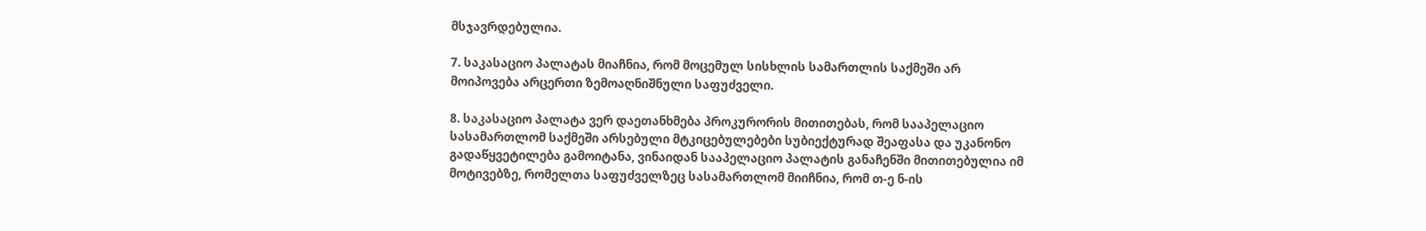მსჯავრდებულია.

7. საკასაციო პალატას მიაჩნია, რომ მოცემულ სისხლის სამართლის საქმეში არ მოიპოვება არცერთი ზემოაღნიშნული საფუძველი.

8. საკასაციო პალატა ვერ დაეთანხმება პროკურორის მითითებას, რომ სააპელაციო სასამართლომ საქმეში არსებული მტკიცებულებები სუბიექტურად შეაფასა და უკანონო გადაწყვეტილება გამოიტანა, ვინაიდან სააპელაციო პალატის განაჩენში მითითებულია იმ მოტივებზე, რომელთა საფუძველზეც სასამართლომ მიიჩნია, რომ თ-ე ნ-ის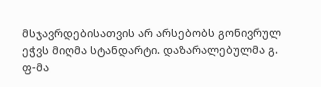მსჯავრდებისათვის არ არსებობს გონივრულ ეჭვს მიღმა სტანდარტი. დაზარალებულმა გ. ფ-მა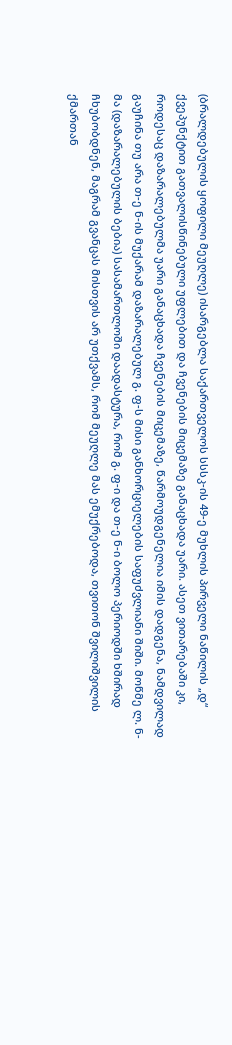(ბრალდებულის ყოფილი მეუღლე) ისარგებლა საქართველოს სსსკ-ის 49-ე მუხლის პირველი ნაწილის „დ“ ქვეპუნქტით გათვალისწინებული უფლებით და ჩვენების მიცემაზე განაცხადა უარი. ასეთ ვითარებაში კი, როდესაც დაზარალებულმა უარი განაცხადა ჩვენების მიცემაზე, წარმოუდგენელია იმის დადგენა, ნამდვილად გაუჩინა თუ არა თ-ე ნ-ის მუქარამ დაზარალებულ გ. ფ-ს მისი განხორციელების საფუძვლიანი შიში. მოწმე ლ. ნ-მა (დაზარალებულის ბებია) სასამართლოში დაადასტურა, რომ გ. ფ-ი და თ-ე ნ-ი ბოლო პერიოდში ხშირად ჩხუბობდნენ, მაგრამ გვანცას მისთვის არ უთქვამს, რომ მეუღლე მას ემუქრებოდა, თვითონ შვილიშვილის ქმართან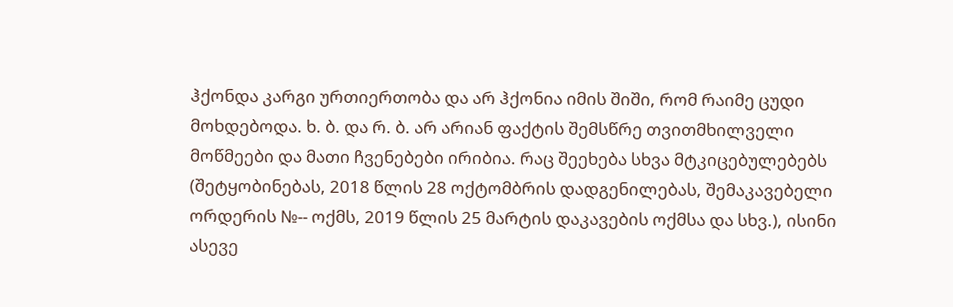ჰქონდა კარგი ურთიერთობა და არ ჰქონია იმის შიში, რომ რაიმე ცუდი მოხდებოდა. ხ. ბ. და რ. ბ. არ არიან ფაქტის შემსწრე თვითმხილველი მოწმეები და მათი ჩვენებები ირიბია. რაც შეეხება სხვა მტკიცებულებებს (შეტყობინებას, 2018 წლის 28 ოქტომბრის დადგენილებას, შემაკავებელი ორდერის №-- ოქმს, 2019 წლის 25 მარტის დაკავების ოქმსა და სხვ.), ისინი ასევე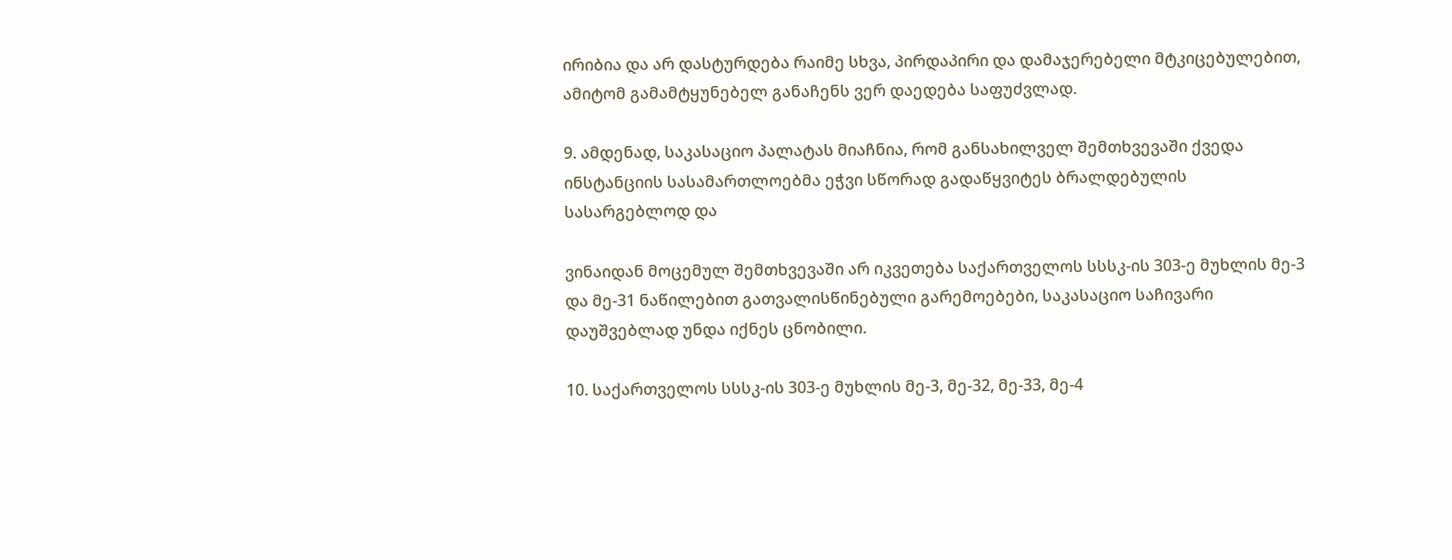ირიბია და არ დასტურდება რაიმე სხვა, პირდაპირი და დამაჯერებელი მტკიცებულებით, ამიტომ გამამტყუნებელ განაჩენს ვერ დაედება საფუძვლად.

9. ამდენად, საკასაციო პალატას მიაჩნია, რომ განსახილველ შემთხვევაში ქვედა ინსტანციის სასამართლოებმა ეჭვი სწორად გადაწყვიტეს ბრალდებულის სასარგებლოდ და

ვინაიდან მოცემულ შემთხვევაში არ იკვეთება საქართველოს სსსკ-ის 303-ე მუხლის მე-3 და მე-31 ნაწილებით გათვალისწინებული გარემოებები, საკასაციო საჩივარი დაუშვებლად უნდა იქნეს ცნობილი.

10. საქართველოს სსსკ-ის 303-ე მუხლის მე-3, მე-32, მე-33, მე-4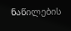ნაწილების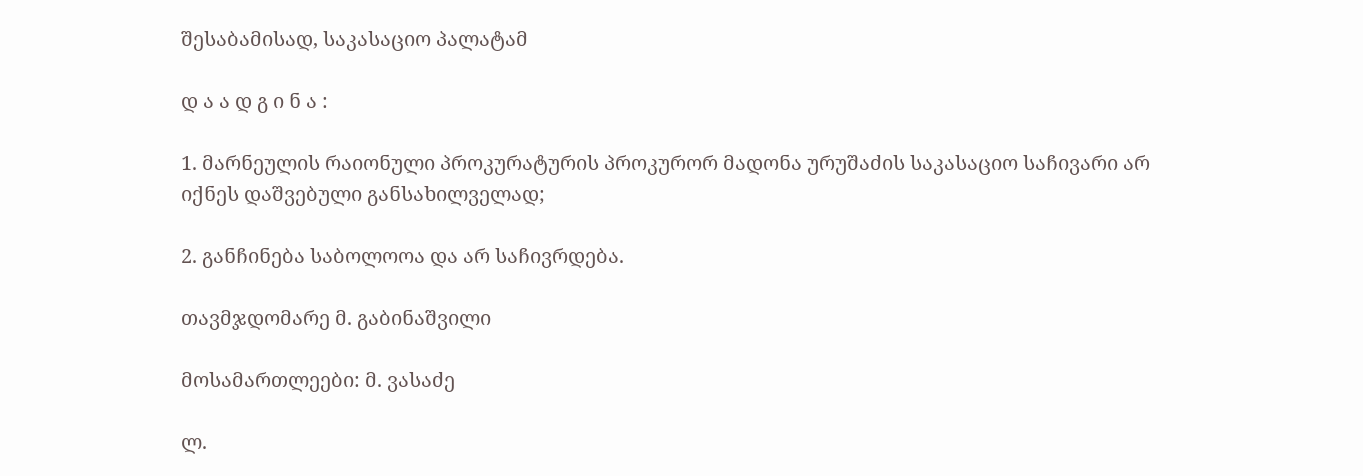შესაბამისად, საკასაციო პალატამ

დ ა ა დ გ ი ნ ა :

1. მარნეულის რაიონული პროკურატურის პროკურორ მადონა ურუშაძის საკასაციო საჩივარი არ იქნეს დაშვებული განსახილველად;

2. განჩინება საბოლოოა და არ საჩივრდება.

თავმჯდომარე მ. გაბინაშვილი

მოსამართლეები: მ. ვასაძე

ლ.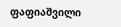ფაფიაშვილი